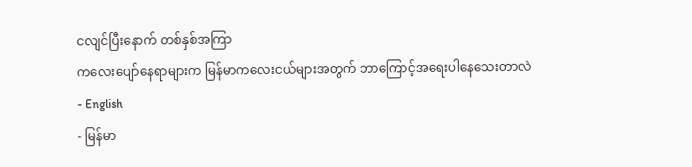ငလျင်ပြီးနောက် တစ်နှစ်အကြာ
ကလေးပျော်နေရာများက မြန်မာကလေးငယ်များအတွက် ဘာကြောင့်အရေးပါနေသေးတာလဲ
- English
- မြန်မာ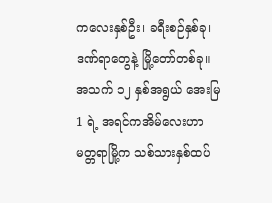ကလေးနှစ်ဦး၊ ခရီးစဉ်နှစ်ခု၊ ဒဏ်ရာတွေနဲ့ မြို့တော်တစ်ခု။
အသက် ၁၂ နှစ်အရွယ် အေးမြ1 ရဲ့ အရင်ကအိမ်လေးဟာ မတ္တရာမြို့က သစ်သားနှစ်ထပ်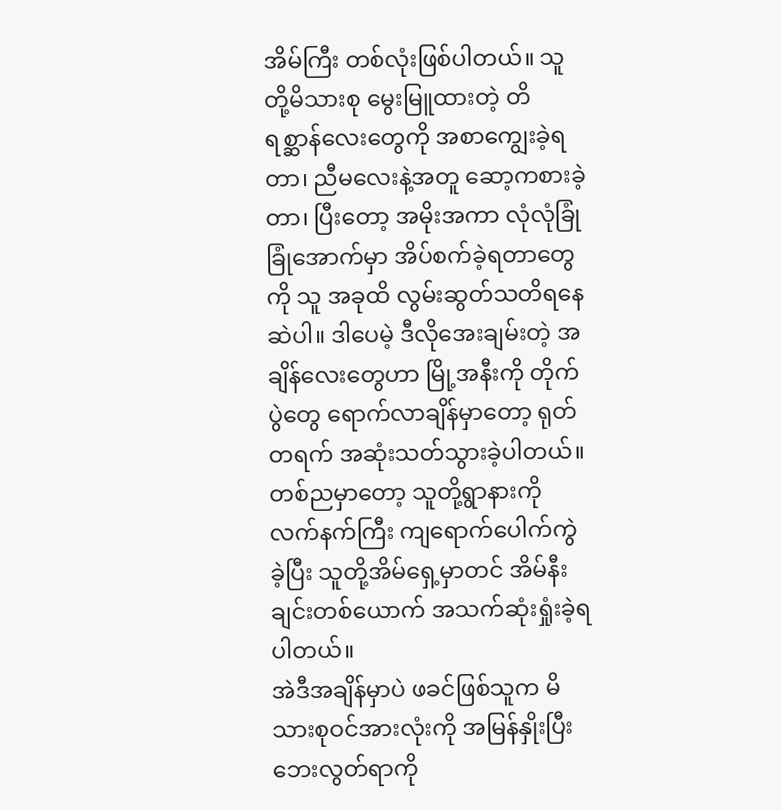အိမ်ကြီး တစ်လုံးဖြစ်ပါတယ်။ သူတို့မိသားစု မွေးမြူထားတဲ့ တိရစ္ဆာန်လေးတွေကို အစာကျွေးခဲ့ရတာ၊ ညီမလေးနဲ့အတူ ဆော့ကစားခဲ့တာ၊ ပြီးတော့ အမိုးအကာ လုံလုံခြုံခြုံအောက်မှာ အိပ်စက်ခဲ့ရတာတွေကို သူ အခုထိ လွမ်းဆွတ်သတိရနေဆဲပါ။ ဒါပေမဲ့ ဒီလိုအေးချမ်းတဲ့ အချိန်လေးတွေဟာ မြို့အနီးကို တိုက်ပွဲတွေ ရောက်လာချိန်မှာတော့ ရုတ်တရက် အဆုံးသတ်သွားခဲ့ပါတယ်။ တစ်ညမှာတော့ သူတို့ရွာနားကို လက်နက်ကြီး ကျရောက်ပေါက်ကွဲခဲ့ပြီး သူတို့အိမ်ရှေ့မှာတင် အိမ်နီးချင်းတစ်ယောက် အသက်ဆုံးရှုံးခဲ့ရပါတယ်။
အဲဒီအချိန်မှာပဲ ဖခင်ဖြစ်သူက မိသားစုဝင်အားလုံးကို အမြန်နှိုးပြီး ဘေးလွတ်ရာကို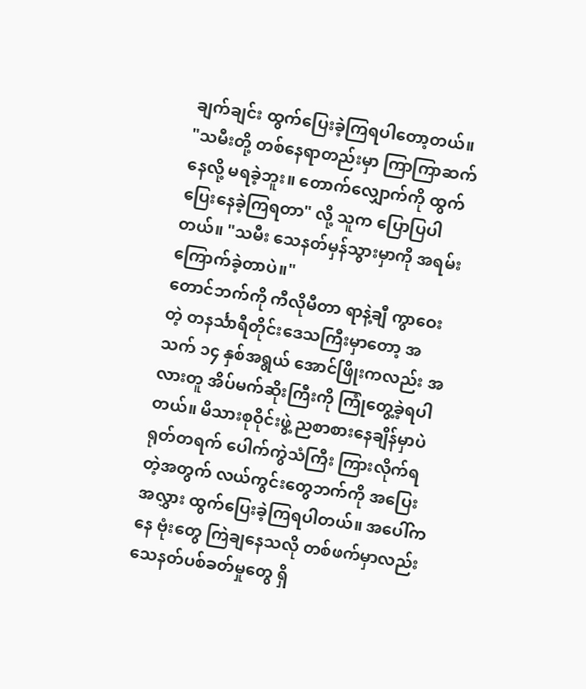ချက်ချင်း ထွက်ပြေးခဲ့ကြရပါတော့တယ်။
"သမီးတို့ တစ်နေရာတည်းမှာ ကြာကြာဆက်နေလို့ မရခဲ့ဘူး။ တောက်လျှောက်ကို ထွက်ပြေးနေခဲ့ကြရတာ" လို့ သူက ပြောပြပါတယ်။ "သမီး သေနတ်မှန်သွားမှာကို အရမ်းကြောက်ခဲ့တာပဲ။"
တောင်ဘက်ကို ကီလိုမီတာ ရာနဲ့ချီ ကွာဝေးတဲ့ တနင်္သာရီတိုင်းဒေသကြီးမှာတော့ အသက် ၁၄ နှစ်အရွယ် အောင်ဖြိုးကလည်း အလားတူ အိပ်မက်ဆိုးကြီးကို ကြုံတွေ့ခဲ့ရပါတယ်။ မိသားစုဝိုင်းဖွဲ့ ညစာစားနေချိန်မှာပဲ ရုတ်တရက် ပေါက်ကွဲသံကြီး ကြားလိုက်ရတဲ့အတွက် လယ်ကွင်းတွေဘက်ကို အပြေးအလွှား ထွက်ပြေးခဲ့ကြရပါတယ်။ အပေါ်ကနေ ဗုံးတွေ ကြဲချနေသလို တစ်ဖက်မှာလည်း သေနတ်ပစ်ခတ်မှုတွေ ရှိ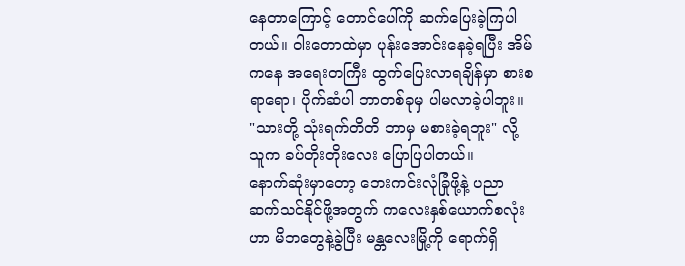နေတာကြောင့် တောင်ပေါ်ကို ဆက်ပြေးခဲ့ကြပါတယ်။ ဝါးတောထဲမှာ ပုန်းအောင်းနေခဲ့ရပြီး အိမ်ကနေ အရေးတကြီး ထွက်ပြေးလာရချိန်မှာ စားစရာရော၊ ပိုက်ဆံပါ ဘာတစ်ခုမှ ပါမလာခဲ့ပါဘူး။
"သားတို့ သုံးရက်တိတိ ဘာမှ မစားခဲ့ရဘူး" လို့ သူက ခပ်တိုးတိုးလေး ပြောပြပါတယ်။
နောက်ဆုံးမှာတော့ ဘေးကင်းလုံခြုံဖို့နဲ့ ပညာဆက်သင်နိုင်ဖို့အတွက် ကလေးနှစ်ယောက်စလုံးဟာ မိဘတွေနဲ့ခွဲပြီး မန္တလေးမြို့ကို ရောက်ရှိ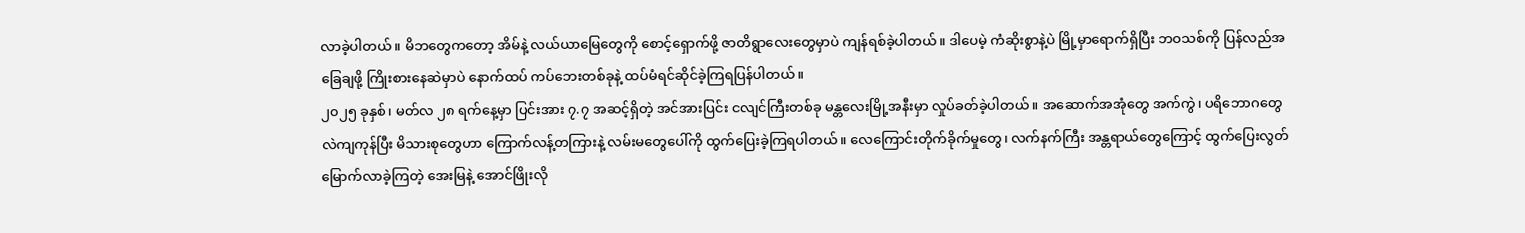လာခဲ့ပါတယ်။ မိဘတွေကတော့ အိမ်နဲ့ လယ်ယာမြေတွေကို စောင့်ရှောက်ဖို့ ဇာတိရွာလေးတွေမှာပဲ ကျန်ရစ်ခဲ့ပါတယ်။ ဒါပေမဲ့ ကံဆိုးစွာနဲ့ပဲ မြို့မှာရောက်ရှိပြီး ဘဝသစ်ကို ပြန်လည်အခြေချဖို့ ကြိုးစားနေဆဲမှာပဲ နောက်ထပ် ကပ်ဘေးတစ်ခုနဲ့ ထပ်မံရင်ဆိုင်ခဲ့ကြရပြန်ပါတယ်။
၂၀၂၅ ခုနှစ်၊ မတ်လ ၂၈ ရက်နေ့မှာ ပြင်းအား ၇.၇ အဆင့်ရှိတဲ့ အင်အားပြင်း ငလျင်ကြီးတစ်ခု မန္တလေးမြို့အနီးမှာ လှုပ်ခတ်ခဲ့ပါတယ်။ အဆောက်အအုံတွေ အက်ကွဲ၊ ပရိဘောဂတွေ လဲကျကုန်ပြီး မိသားစုတွေဟာ ကြောက်လန့်တကြားနဲ့ လမ်းမတွေပေါ်ကို ထွက်ပြေးခဲ့ကြရပါတယ်။ လေကြောင်းတိုက်ခိုက်မှုတွေ၊ လက်နက်ကြီး အန္တရာယ်တွေကြောင့် ထွက်ပြေးလွတ်မြောက်လာခဲ့ကြတဲ့ အေးမြနဲ့ အောင်ဖြိုးလို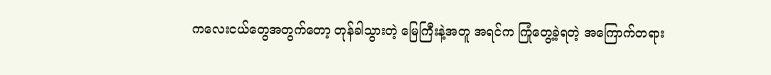ကလေးငယ်တွေအတွက်တော့ တုန်ခါသွားတဲ့ မြေကြီးနဲ့အတူ အရင်က ကြုံတွေ့ခဲ့ရတဲ့ အကြောက်တရား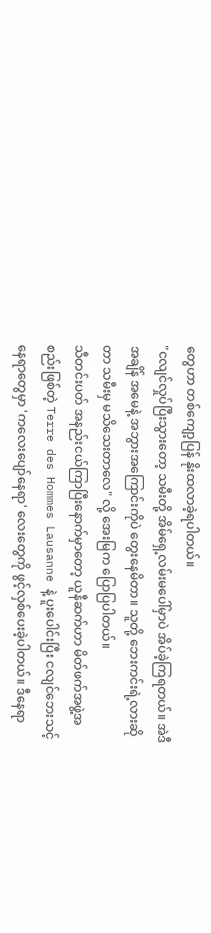တွေဟာ တစ်ကျော့ပြန် နိုးထလာခဲ့ရပါတယ်။
"ငလျင်လှုပ်ပြီးသွားတော့ သမီးတို့ အိမ်ရှေ့လမ်းမပေါ်မှာပဲ အိပ်ခဲ့ကြရတယ်။ အဲဒီအချိန် အမေနဲ့ အဘွားအကြောင်းကိုပဲ တွေးနေမိတာ။ သူတို့ ဘေးကင်းရဲ့လားဆိုတာ သမီးမှ မသိသေးတာလေ" လို့ အေးမြက ပြောပြပါတယ်။
သီတင်းပတ် အနည်းငယ်ကြာပြီးနောက်မှာတော့ ယူနီဆက်ဟာ မိတ်ဖက်အဖွဲ့အစည်းဖြစ်တဲ့ Terre des Hommes Lausanne နဲ့ ပူးပေါင်းပြီး ငလျင်ဘေးသင့် နေရာတွေမှာ 'ကလေးပျော်နေရာ' လေးတွေကို ဖွင့်လှစ်ပေးခဲ့ပါတယ်။ ဒီနေရာ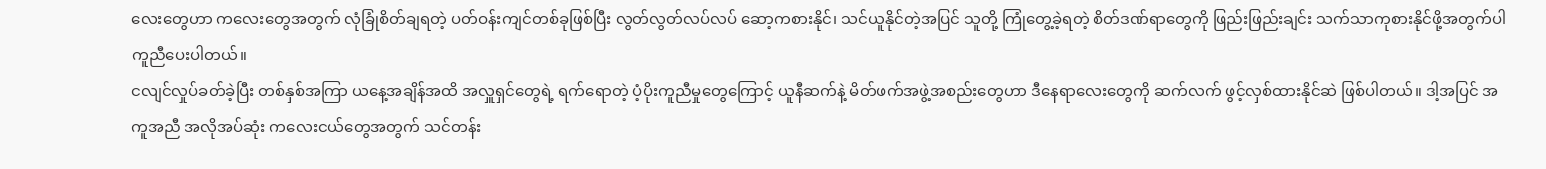လေးတွေဟာ ကလေးတွေအတွက် လုံခြုံစိတ်ချရတဲ့ ပတ်ဝန်းကျင်တစ်ခုဖြစ်ပြီး လွတ်လွတ်လပ်လပ် ဆော့ကစားနိုင်၊ သင်ယူနိုင်တဲ့အပြင် သူတို့ ကြုံတွေ့ခဲ့ရတဲ့ စိတ်ဒဏ်ရာတွေကို ဖြည်းဖြည်းချင်း သက်သာကုစားနိုင်ဖို့အတွက်ပါ ကူညီပေးပါတယ်။
ငလျင်လှုပ်ခတ်ခဲ့ပြီး တစ်နှစ်အကြာ ယနေ့အချိန်အထိ အလှူရှင်တွေရဲ့ ရက်ရောတဲ့ ပံ့ပိုးကူညီမှုတွေကြောင့် ယူနီဆက်နဲ့ မိတ်ဖက်အဖွဲ့အစည်းတွေဟာ ဒီနေရာလေးတွေကို ဆက်လက် ဖွင့်လှစ်ထားနိုင်ဆဲ ဖြစ်ပါတယ်။ ဒါ့အပြင် အကူအညီ အလိုအပ်ဆုံး ကလေးငယ်တွေအတွက် သင်တန်း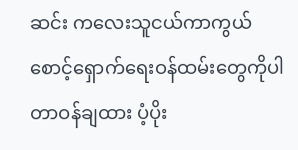ဆင်း ကလေးသူငယ်ကာကွယ်စောင့်ရှောက်ရေးဝန်ထမ်းတွေကိုပါ တာဝန်ချထား ပံ့ပိုး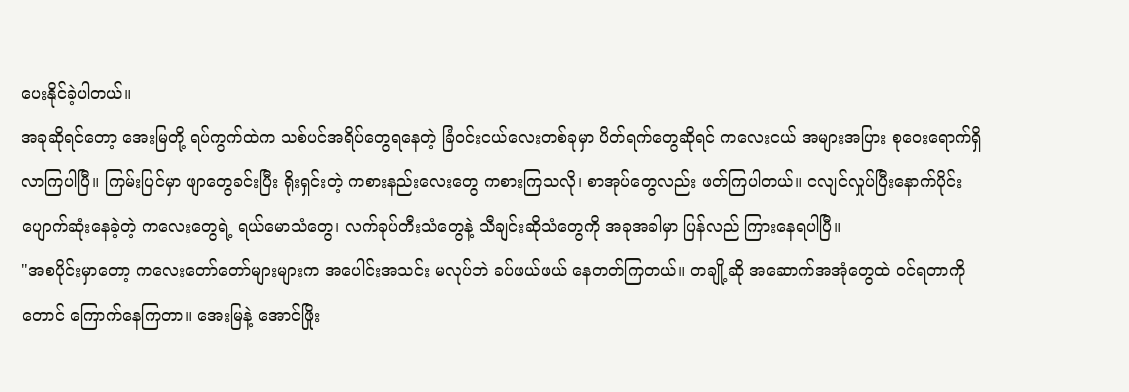ပေးနိုင်ခဲ့ပါတယ်။
အခုဆိုရင်တော့ အေးမြတို့ ရပ်ကွက်ထဲက သစ်ပင်အရိပ်တွေရနေတဲ့ ခြံဝင်းငယ်လေးတစ်ခုမှာ ပိတ်ရက်တွေဆိုရင် ကလေးငယ် အများအပြား စုဝေးရောက်ရှိလာကြပါပြီ။ ကြမ်းပြင်မှာ ဖျာတွေခင်းပြီး ရိုးရှင်းတဲ့ ကစားနည်းလေးတွေ ကစားကြသလို၊ စာအုပ်တွေလည်း ဖတ်ကြပါတယ်။ ငလျင်လှုပ်ပြီးနောက်ပိုင်း ပျောက်ဆုံးနေခဲ့တဲ့ ကလေးတွေရဲ့ ရယ်မောသံတွေ၊ လက်ခုပ်တီးသံတွေနဲ့ သီချင်းဆိုသံတွေကို အခုအခါမှာ ပြန်လည် ကြားနေရပါပြီ။
"အစပိုင်းမှာတော့ ကလေးတော်တော်များများက အပေါင်းအသင်း မလုပ်ဘဲ ခပ်ဖယ်ဖယ် နေတတ်ကြတယ်။ တချို့ဆို အဆောက်အအုံတွေထဲ ဝင်ရတာကိုတောင် ကြောက်နေကြတာ။ အေးမြနဲ့ အောင်ဖြိုး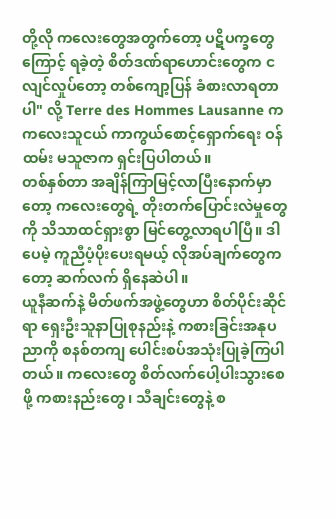တို့လို ကလေးတွေအတွက်တော့ ပဋိပက္ခတွေကြောင့် ရခဲ့တဲ့ စိတ်ဒဏ်ရာဟောင်းတွေက ငလျင်လှုပ်တော့ တစ်ကျော့ပြန် ခံစားလာရတာပါ" လို့ Terre des Hommes Lausanne က ကလေးသူငယ် ကာကွယ်စောင့်ရှောက်ရေး ဝန်ထမ်း မသူဇာက ရှင်းပြပါတယ်။
တစ်နှစ်တာ အချိန်ကြာမြင့်လာပြီးနောက်မှာတော့ ကလေးတွေရဲ့ တိုးတက်ပြောင်းလဲမှုတွေကို သိသာထင်ရှားစွာ မြင်တွေ့လာရပါပြီ။ ဒါပေမဲ့ ကူညီပံ့ပိုးပေးရမယ့် လိုအပ်ချက်တွေကတော့ ဆက်လက် ရှိနေဆဲပါ။
ယူနီဆက်နဲ့ မိတ်ဖက်အဖွဲ့တွေဟာ စိတ်ပိုင်းဆိုင်ရာ ရှေးဦးသူနာပြုစုနည်းနဲ့ ကစားခြင်းအနုပညာကို စနစ်တကျ ပေါင်းစပ်အသုံးပြုခဲ့ကြပါတယ်။ ကလေးတွေ စိတ်လက်ပေါ့ပါးသွားစေဖို့ ကစားနည်းတွေ၊ သီချင်းတွေနဲ့ စ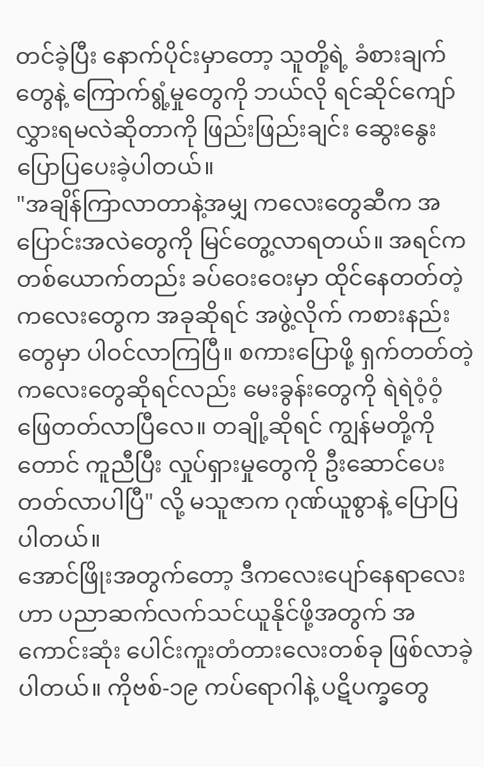တင်ခဲ့ပြီး နောက်ပိုင်းမှာတော့ သူတို့ရဲ့ ခံစားချက်တွေနဲ့ ကြောက်ရွံ့မှုတွေကို ဘယ်လို ရင်ဆိုင်ကျော်လွှားရမလဲဆိုတာကို ဖြည်းဖြည်းချင်း ဆွေးနွေးပြောပြပေးခဲ့ပါတယ်။
"အချိန်ကြာလာတာနဲ့အမျှ ကလေးတွေဆီက အပြောင်းအလဲတွေကို မြင်တွေ့လာရတယ်။ အရင်က တစ်ယောက်တည်း ခပ်ဝေးဝေးမှာ ထိုင်နေတတ်တဲ့ ကလေးတွေက အခုဆိုရင် အဖွဲ့လိုက် ကစားနည်းတွေမှာ ပါဝင်လာကြပြီ။ စကားပြောဖို့ ရှက်တတ်တဲ့ ကလေးတွေဆိုရင်လည်း မေးခွန်းတွေကို ရဲရဲဝံ့ဝံ့ ဖြေတတ်လာပြီလေ။ တချို့ဆိုရင် ကျွန်မတို့ကိုတောင် ကူညီပြီး လှုပ်ရှားမှုတွေကို ဦးဆောင်ပေးတတ်လာပါပြီ" လို့ မသူဇာက ဂုဏ်ယူစွာနဲ့ ပြောပြပါတယ်။
အောင်ဖြိုးအတွက်တော့ ဒီကလေးပျော်နေရာလေးဟာ ပညာဆက်လက်သင်ယူနိုင်ဖို့အတွက် အကောင်းဆုံး ပေါင်းကူးတံတားလေးတစ်ခု ဖြစ်လာခဲ့ပါတယ်။ ကိုဗစ်-၁၉ ကပ်ရောဂါနဲ့ ပဋိပက္ခတွေ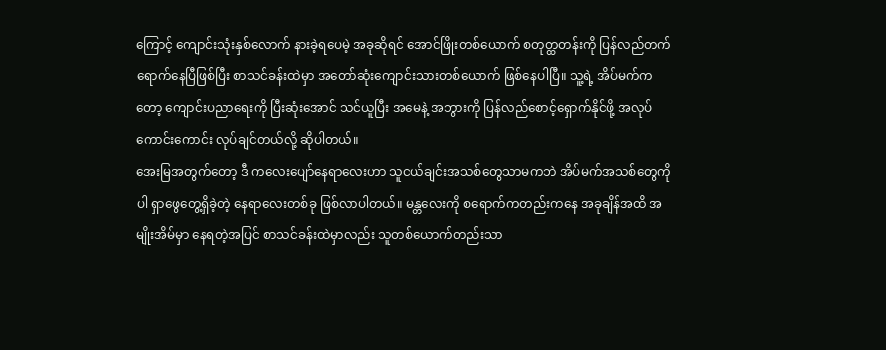ကြောင့် ကျောင်းသုံးနှစ်လောက် နားခဲ့ရပေမဲ့ အခုဆိုရင် အောင်ဖြိုးတစ်ယောက် စတုတ္ထတန်းကို ပြန်လည်တက်ရောက်နေပြီဖြစ်ပြီး စာသင်ခန်းထဲမှာ အတော်ဆုံးကျောင်းသားတစ်ယောက် ဖြစ်နေပါပြီ။ သူ့ရဲ့ အိပ်မက်ကတော့ ကျောင်းပညာရေးကို ပြီးဆုံးအောင် သင်ယူပြီး အမေနဲ့ အဘွားကို ပြန်လည်စောင့်ရှောက်နိုင်ဖို့ အလုပ်ကောင်းကောင်း လုပ်ချင်တယ်လို့ ဆိုပါတယ်။
အေးမြအတွက်တော့ ဒီ ကလေးပျော်နေရာလေးဟာ သူငယ်ချင်းအသစ်တွေသာမကဘဲ အိပ်မက်အသစ်တွေကိုပါ ရှာဖွေတွေ့ရှိခဲ့တဲ့ နေရာလေးတစ်ခု ဖြစ်လာပါတယ်။ မန္တလေးကို စရောက်ကတည်းကနေ အခုချိန်အထိ အမျိုးအိမ်မှာ နေရတဲ့အပြင် စာသင်ခန်းထဲမှာလည်း သူတစ်ယောက်တည်းသာ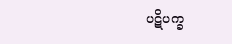ပဋိပက္ခ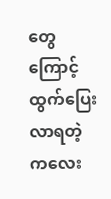တွေကြောင့် ထွက်ပြေးလာရတဲ့ ကလေး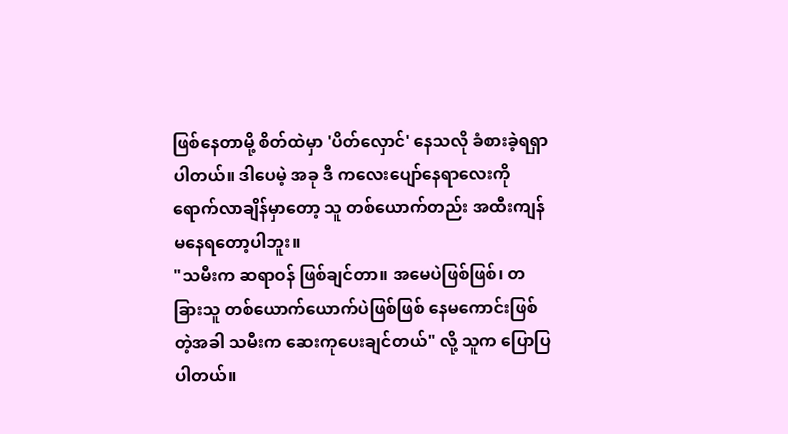ဖြစ်နေတာမို့ စိတ်ထဲမှာ 'ပိတ်လှောင်' နေသလို ခံစားခဲ့ရရှာပါတယ်။ ဒါပေမဲ့ အခု ဒီ ကလေးပျော်နေရာလေးကို ရောက်လာချိန်မှာတော့ သူ တစ်ယောက်တည်း အထီးကျန် မနေရတော့ပါဘူး။
"သမီးက ဆရာဝန် ဖြစ်ချင်တာ။ အမေပဲဖြစ်ဖြစ်၊ တခြားသူ တစ်ယောက်ယောက်ပဲဖြစ်ဖြစ် နေမကောင်းဖြစ်တဲ့အခါ သမီးက ဆေးကုပေးချင်တယ်" လို့ သူက ပြောပြပါတယ်။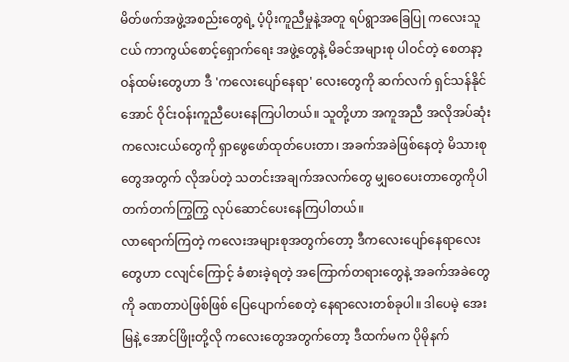မိတ်ဖက်အဖွဲ့အစည်းတွေရဲ့ ပံ့ပိုးကူညီမှုနဲ့အတူ ရပ်ရွာအခြေပြု ကလေးသူငယ် ကာကွယ်စောင့်ရှောက်ရေး အဖွဲ့တွေနဲ့ မိခင်အများစု ပါဝင်တဲ့ စေတနာ့ဝန်ထမ်းတွေဟာ ဒီ 'ကလေးပျော်နေရာ' လေးတွေကို ဆက်လက် ရှင်သန်နိုင်အောင် ဝိုင်းဝန်းကူညီပေးနေကြပါတယ်။ သူတို့ဟာ အကူအညီ အလိုအပ်ဆုံး ကလေးငယ်တွေကို ရှာဖွေဖော်ထုတ်ပေးတာ၊ အခက်အခဲဖြစ်နေတဲ့ မိသားစုတွေအတွက် လိုအပ်တဲ့ သတင်းအချက်အလက်တွေ မျှဝေပေးတာတွေကိုပါ တက်တက်ကြွကြွ လုပ်ဆောင်ပေးနေကြပါတယ်။
လာရောက်ကြတဲ့ ကလေးအများစုအတွက်တော့ ဒီကလေးပျော်နေရာလေးတွေဟာ ငလျင်ကြောင့် ခံစားခဲ့ရတဲ့ အကြောက်တရားတွေနဲ့ အခက်အခဲတွေကို ခဏတာပဲဖြစ်ဖြစ် ပြေပျောက်စေတဲ့ နေရာလေးတစ်ခုပါ။ ဒါပေမဲ့ အေးမြနဲ့ အောင်ဖြိုးတို့လို ကလေးတွေအတွက်တော့ ဒီထက်မက ပိုမိုနက်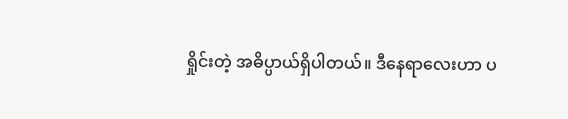ရှိုင်းတဲ့ အဓိပ္ပာယ်ရှိပါတယ်။ ဒီနေရာလေးဟာ ပ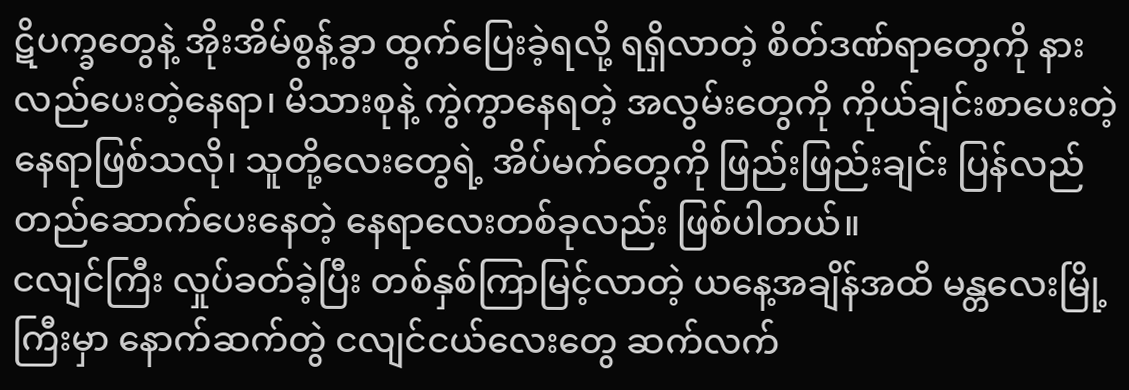ဋိပက္ခတွေနဲ့ အိုးအိမ်စွန့်ခွာ ထွက်ပြေးခဲ့ရလို့ ရရှိလာတဲ့ စိတ်ဒဏ်ရာတွေကို နားလည်ပေးတဲ့နေရာ၊ မိသားစုနဲ့ ကွဲကွာနေရတဲ့ အလွမ်းတွေကို ကိုယ်ချင်းစာပေးတဲ့နေရာဖြစ်သလို၊ သူတို့လေးတွေရဲ့ အိပ်မက်တွေကို ဖြည်းဖြည်းချင်း ပြန်လည်တည်ဆောက်ပေးနေတဲ့ နေရာလေးတစ်ခုလည်း ဖြစ်ပါတယ်။
ငလျင်ကြီး လှုပ်ခတ်ခဲ့ပြီး တစ်နှစ်ကြာမြင့်လာတဲ့ ယနေ့အချိန်အထိ မန္တလေးမြို့ကြီးမှာ နောက်ဆက်တွဲ ငလျင်ငယ်လေးတွေ ဆက်လက်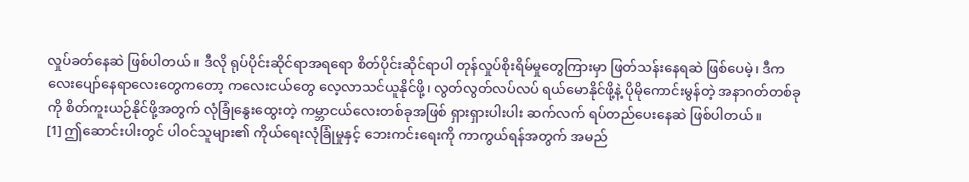လှုပ်ခတ်နေဆဲ ဖြစ်ပါတယ်။ ဒီလို ရုပ်ပိုင်းဆိုင်ရာအရရော စိတ်ပိုင်းဆိုင်ရာပါ တုန်လှုပ်စိုးရိမ်မှုတွေကြားမှာ ဖြတ်သန်းနေရဆဲ ဖြစ်ပေမဲ့၊ ဒီကလေးပျော်နေရာလေးတွေကတော့ ကလေးငယ်တွေ လေ့လာသင်ယူနိုင်ဖို့၊ လွတ်လွတ်လပ်လပ် ရယ်မောနိုင်ဖို့နဲ့ ပိုမိုကောင်းမွန်တဲ့ အနာဂတ်တစ်ခုကို စိတ်ကူးယဉ်နိုင်ဖို့အတွက် လုံခြုံနွေးထွေးတဲ့ ကမ္ဘာငယ်လေးတစ်ခုအဖြစ် ရှားရှားပါးပါး ဆက်လက် ရပ်တည်ပေးနေဆဲ ဖြစ်ပါတယ်။
[1] ဤဆောင်းပါးတွင် ပါဝင်သူများ၏ ကိုယ်ရေးလုံခြုံမှုနှင့် ဘေးကင်းရေးကို ကာကွယ်ရန်အတွက် အမည်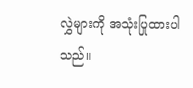လွှဲများကို အသုံးပြုထားပါသည်။